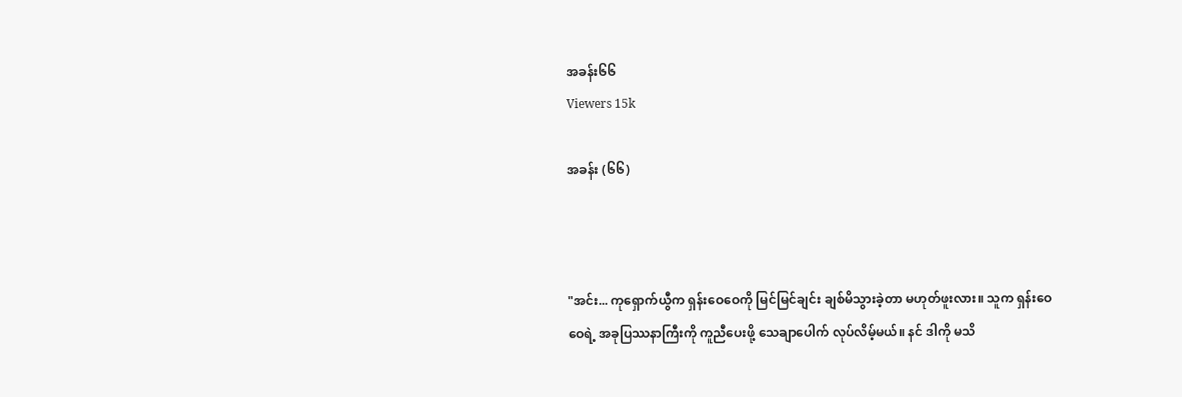အခန်း၆၆
Viewers 15k

အခန်း (၆၆)



"အင်း... ကုရှောက်ယွီက ရှန်းဝေဝေကို မြင်မြင်ချင်း ချစ်မိသွားခဲ့တာ မဟုတ်ဖူးလား။ သူက ရှန်းဝေဝေရဲ့ အခုပြဿနာကြီးကို ကူညီပေးဖို့ သေချာပေါက် လုပ်လိမ့်မယ်။ နင် ဒါကို မသိ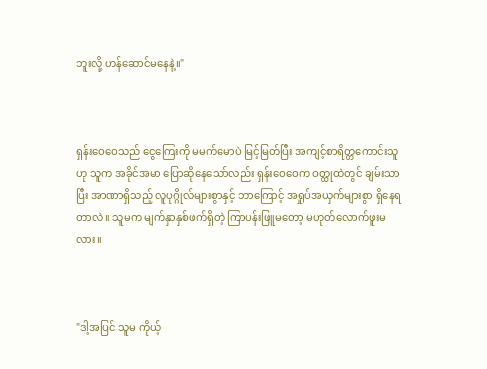ဘူးလို့ ဟန်ဆောင်မနေနဲ့။"



ရှန်းဝေဝေသည် ‌ငွေကြေးကို မမက်မောပဲ မြင့်မြတ်ပြီး အကျင့်စာရိတ္တကောင်းသူဟု သူက အခိုင်အမာ ပြောဆိုနေသော်လည်း ရှန်းဝေဝေက ဝတ္ထုထဲတွင် ချမ်းသာပြီး အာဏာရှိသည့် လူပုဂ္ဂိုလ်များစွာနှင့် ဘာကြောင့် အရှုပ်အယှက်များစွာ ရှိနေရတာလဲ။ သူမက မျက်နှာနှစ်ဖက်ရှိတဲ့ ကြာပန်းဖြူမတော့ မဟုတ်လောက်ဖူးမလား။



"ဒါ့အပြင် သူမ ကိုယ့်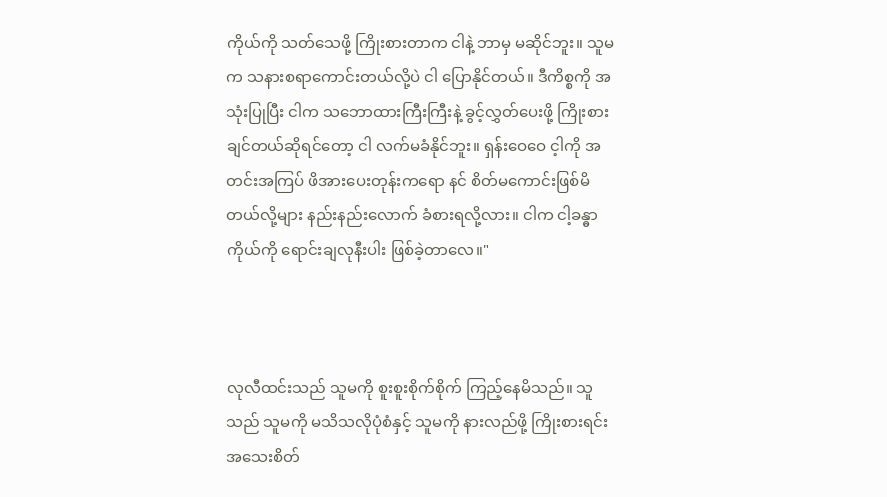ကိုယ်ကို သတ်သေဖို့ ကြိုးစားတာက ငါနဲ့ ဘာမှ မဆိုင်ဘူး။ သူမက သနားစရာကောင်းတယ်လို့ပဲ ငါ ပြောနိုင်တယ်။ ဒီကိစ္စကို အသုံးပြုပြီး ငါက သဘောထားကြီးကြီးနဲ့ ခွင့်လွှတ်ပေးဖို့ ကြိုးစားချင်တယ်ဆိုရင်တော့ ငါ လက်မခံနိုင်ဘူး။ ရှန်းဝေဝေ င့ါကို အတင်းအကြပ် ဖိအား‌ပေးတုန်းကရော နင် စိတ်မကောင်းဖြစ်မိတယ်လို့များ နည်းနည်းလောက် ခံစားရလို့လား။ ငါက ငါ့ခန္ဓာကိုယ်ကို ရောင်းချလုနီးပါး ဖြစ်ခဲ့တာလေ။"



လုလီထင်းသည် သူမကို စူးစူးစိုက်စိုက် ကြည့်နေမိသည်။ သူသည် သူမကို မသိသလိုပုံစံနှင့် သူမကို နားလည်ဖို့ ကြိုးစားရင်း အသေးစိတ်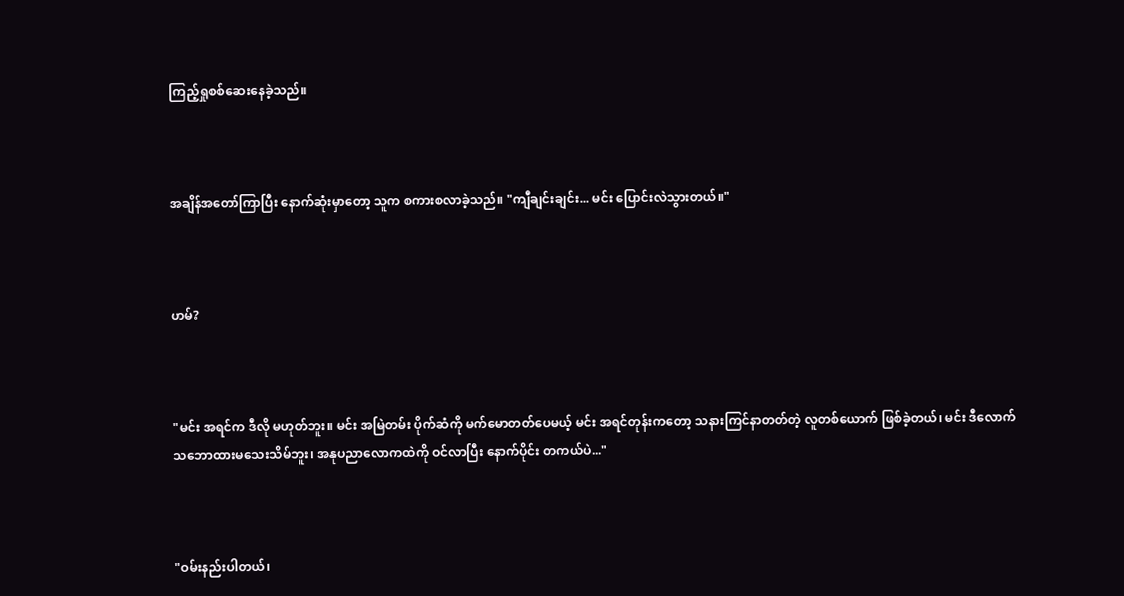ကြည့်ရှုစစ်ဆေးနေခဲ့သည်။



အချိန်အတော်ကြာပြီး နောက်ဆုံးမှာတော့ သူက စကားစလာခဲ့သည်။ "ကျီချင်းချင်း... မင်း ပြောင်းလဲသွားတယ်။"



ဟမ်?



"မင်း အရင်က ဒီလို မဟုတ်ဘူး။ မင်း အမြဲတမ်း ပိုက်ဆံကို မက်မောတတ်ပေမယ့် မင်း အရင်တုန်းကတော့ သနားကြင်နာတတ်တဲ့ လူတစ်ယောက် ဖြစ်ခဲ့တယ်၊ မင်း ဒီလောက် သဘောထားမသေးသိမ်ဘူး၊ အနုပညာလောကထဲကို ဝင်လာပြီး နောက်ပိုင်း တကယ်ပဲ..."



"ဝမ်းနည်းပါတယ်၊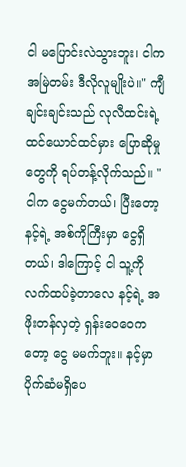ငါ မပြောင်းလဲသွားဘူး၊ ငါက အမြဲတမ်း ဒီလိုလူမျိုးပဲ။" ကျီချင်းချင်းသည် လုလီထင်းရဲ့ ထင်ယောင်ထင်မှား ပြောဆိုမှုတွေကို ရပ်တန့်လိုက်သည်။ "ငါက ငွေမက်တယ်၊ ပြီးတော့ နင့်ရဲ့ အစ်ကိုကြီးမှာ ငွေရှိတယ်၊ ဒါကြောင့် ငါ သူ့ကို လက်ထပ်ခဲ့တာလေ နင့်ရဲ့ အဖိုးတန်လှတဲ့ ရှန်းဝေဝေကတော့ ငွေ မမက်ဘူး။ နင့်မှာ ပိုက်ဆံမရှိပေ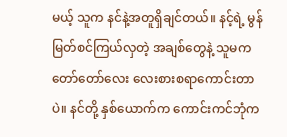မယ့် သူက နင်နဲ့အတူရှိချင်တယ်။ နင့်ရဲ့ မွန်မြတ်စင်ကြယ်လှတဲ့ အချစ်တွေနဲ့ သူမက တော်တော်လေး လေးစားစရာကောင်းတာပဲ။ နင်တို့ နှစ်ယောက်က ကောင်းကင်ဘုံက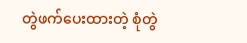တွဲဖက်ပေးထားတဲ့ စုံတွဲ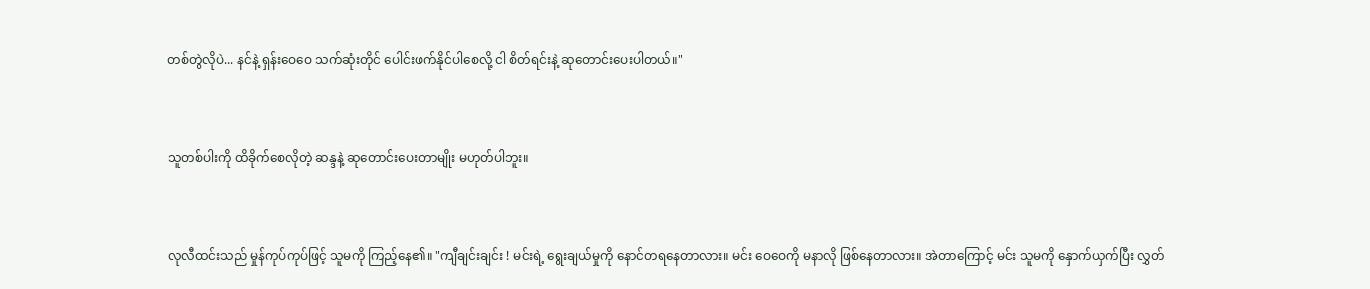တစ်တွဲလိုပဲ... နင်နဲ့ ရှန်းဝေဝေ သက်ဆုံးတိုင် ပေါင်းဖက်နိုင်ပါစေလို့ ငါ စိတ်ရင်းနဲ့ ဆုတောင်းပေးပါတယ်။"



သူတစ်ပါးကို‌ ထိခိုက်စေလိုတဲ့ ဆန္ဒနဲ့ ဆုတောင်းပေးတာမျိုး မဟုတ်ပါဘူး။



လုလီထင်းသည် မှုန်ကုပ်ကုပ်ဖြင့် သူမကို ကြည့်နေ၏။ "ကျီချင်းချင်း ! မင်းရဲ့ ရွေးချယ်မှုကို နောင်တရနေတာလား။ မင်း ဝေဝေကို မနာလို ဖြစ်နေတာလား။ အဲတာကြောင့် မင်း သူမကို နှောက်ယှက်ပြီး လွှတ်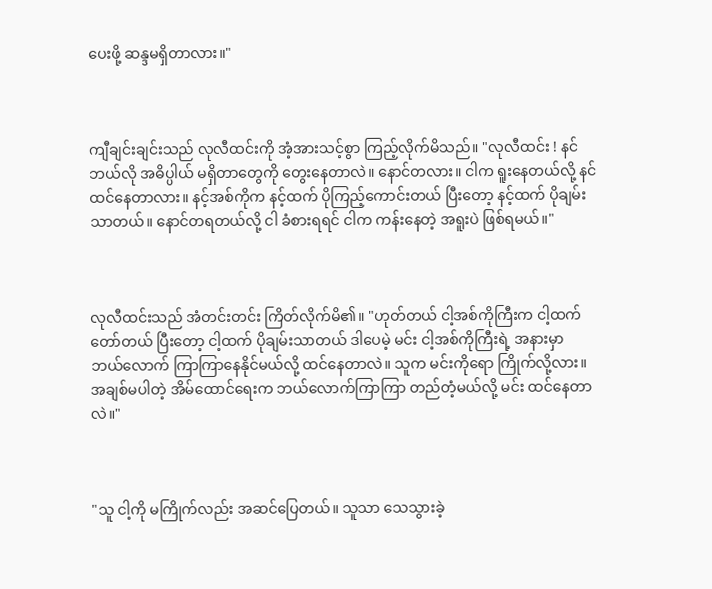ပေးဖို့ ဆန္ဒမရှိတာလား။"



ကျီချင်းချင်းသည် လုလီထင်းကို အံ့အားသင့်စွာ ကြည့်လိုက်မိသည်။ "လုလီထင်း ! နင် ဘယ်လို အဓိပ္ပါယ် မရှိတာတွေကို တွေးနေတာလဲ။ နောင်တလား။ ငါက ရူးနေတယ်လို့ နင် ထင်နေတာလား။ နင့်အစ်ကိုက နင့်ထက် ပိုကြည့်ကောင်းတယ် ပြီးတော့ နင့်ထက် ပိုချမ်းသာတယ်။ နောင်တရတယ်လို့ ငါ ခံစားရရင် ငါက ကန်းနေ‌တဲ့ အရူးပဲ ဖြစ်ရမယ်။"



လုလီထင်းသည် အံတင်းတင်း ကြိတ်လိုက်မိ၏။ "ဟုတ်တယ် ငါ့အစ်ကိုကြီးက ငါ့ထက် တော်တယ် ပြီးတော့ ငါ့ထက် ပိုချမ်းသာတယ် ဒါပေမဲ့ မင်း ငါ့အစ်ကိုကြီးရဲ့ အနားမှာ ဘယ်လောက် ကြာကြာနေနိုင်မယ်လို့ ထင်နေတာလဲ။ သူက မင်းကိုရော ကြိုက်လို့လား။ အချစ်မပါတဲ့ အိမ်ထောင်ရေးက ဘယ်လောက်ကြာကြာ တည်တံ့မယ်လို့ မင်း ထင်နေတာလဲ။"



"သူ ငါ့ကို မကြိုက်လည်း အဆင်ပြေတယ်။ သူသာ သေသွားခဲ့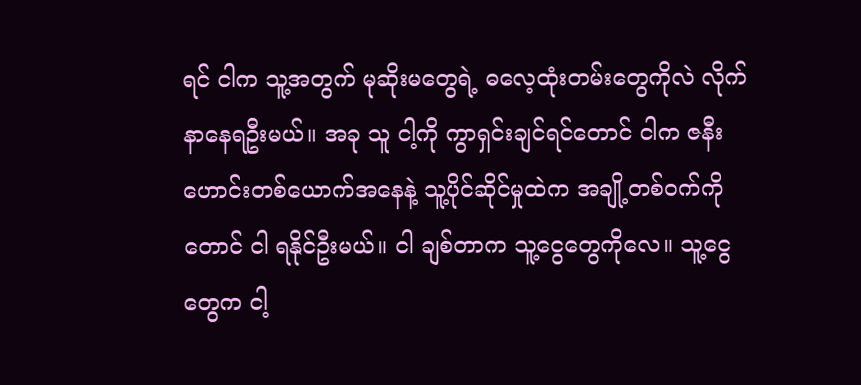ရင် ငါက သူ့အတွက် မုဆိုးမတွေရဲ့ ဓလေ့ထုံးတမ်းတွေကိုလဲ လိုက်နာနေရဦးမယ်။ အခု သူ ငါ့ကို ကွာရှင်းချင်ရင်တောင် ငါက ဇနီးဟောင်းတစ်ယောက်အနေနဲ့ သူ့ပိုင်ဆိုင်မှုထဲက အချို့တစ်ဝက်ကိုတောင် ငါ ရနိုင်ဦးမယ်။ ငါ ချစ်တာက သူ့ငွေတွေကိုလေ။ သူ့ငွေတွေက ငါ့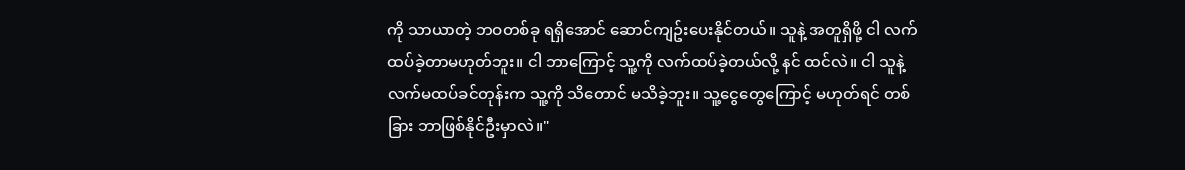ကို သာယာတဲ့ ဘဝတစ်ခု ရရှိအောင် ဆောင်ကျဥ်းပေးနိုင်တယ်။ သူနဲ့ အတူရှိဖို့ ငါ လက်ထပ်ခဲ့တာမဟုတ်ဘူး။ ငါ ဘာကြောင့် သူ့ကို လက်ထပ်ခဲ့တယ်လို့ နင် ထင်လဲ။ ငါ သူနဲ့ လက်မထပ်ခင်တုန်းက သူ့ကို သိတောင် မသိခဲ့ဘူး။ သူ့ငွေတွေကြောင့် မဟုတ်ရင် တစ်ခြား ဘာဖြစ်နိုင်ဦးမှာလဲ။"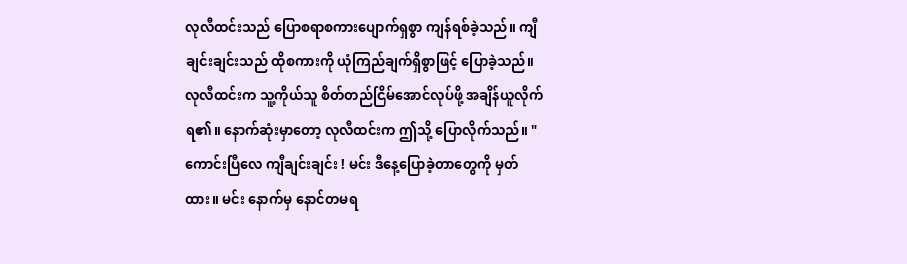လုလီထင်းသည် ပြောစရာစကားပျောက်ရှစွာ ကျန်ရစ်ခဲ့သည်။ ကျီချင်းချင်းသည် ထိုစကားကို ယုံကြည်ချက်ရှိစွာဖြင့် ပြောခဲ့သည်။ လုလီထင်းက သူ့ကိုယ်သူ စိတ်တည်ငြိမ်အောင်လုပ်ဖို့ အချိန်ယူလိုက်ရ၏။ နောက်ဆုံးမှာတော့ လုလီထင်းက ဤသို့ ပြောလိုက်သည်။ "ကောင်းပြီလေ ကျီချင်းချင်း ! မင်း ဒီနေ့ပြောခဲ့တာတွေကို မှတ်ထား။ မင်း နောက်မှ နောင်တမရ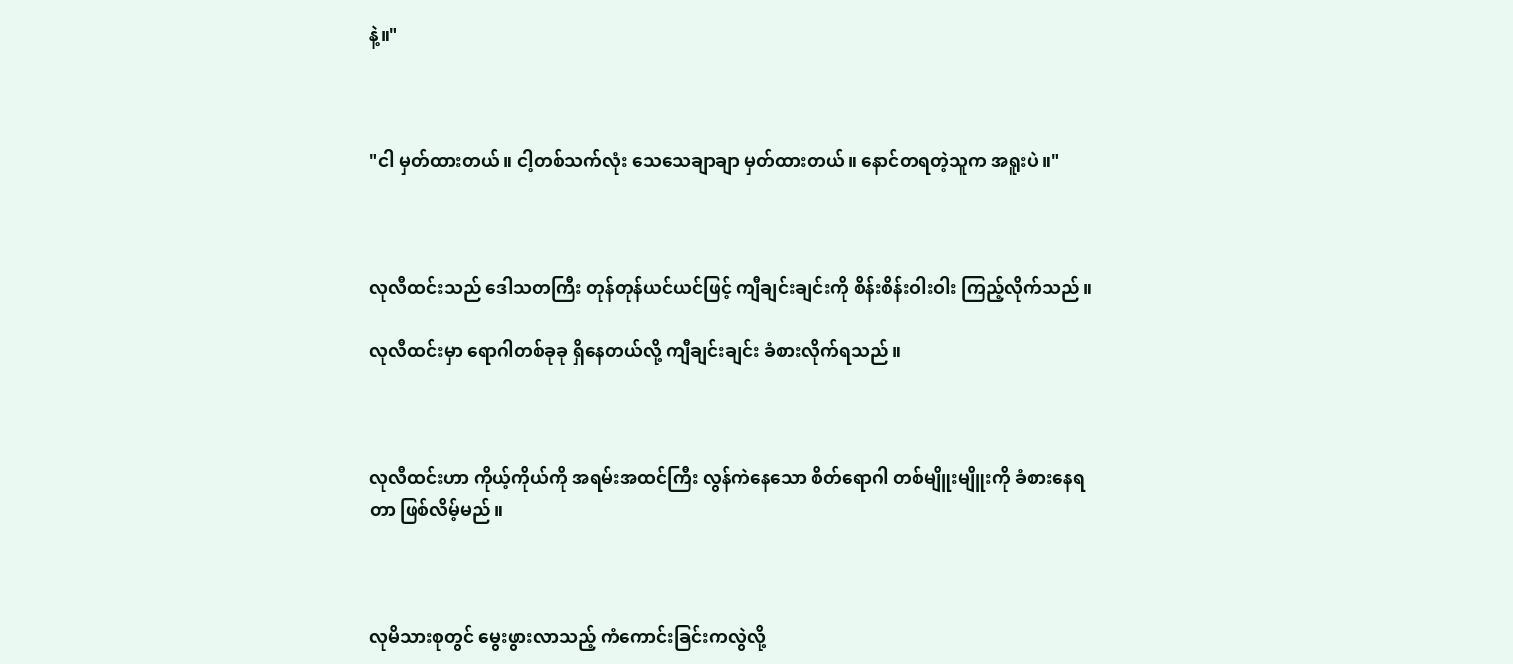နဲ့။"



"ငါ မှတ်ထားတယ်။ ငါ့တစ်သက်လုံး သေသေချာချာ မှတ်ထားတယ်။ နောင်တရတဲ့သူက အရူးပဲ။"



လုလီထင်းသည် ဒေါသတကြီး တုန်တုန်ယင်ယင်ဖြင့် ကျီချင်းချင်းကို စိန်းစိန်းဝါးဝါး ကြည့်လိုက်သည်။

လုလီထင်းမှာ ရောဂါတစ်ခုခု ရှိနေတယ်လို့ ကျီချင်းချင်း ခံစားလိုက်ရသည်။



လုလီထင်းဟာ ကိုယ့်ကိုယ်ကို အရမ်းအထင်ကြီး လွန်ကဲနေသော စိတ်ရောဂါ တစ်မျိူးမျိူးကို ခံစားနေရတာ ဖြစ်လိမ့်မည်။



လုမိသားစုတွင် မွေးဖွားလာသည့် ကံကောင်းခြင်းကလွဲလို့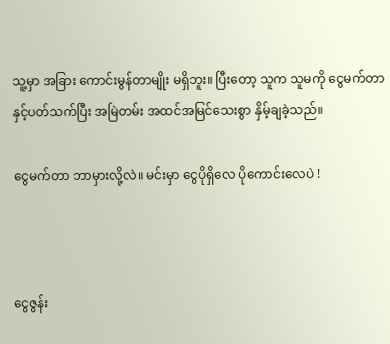သူ့မှာ အခြား ကောင်းမွန်တာမျိုး မရှိဘူး။ ပြီးတော့ သူက သူမကို ငွေမက်တာနှင့်ပတ်သက်ပြီး အမြဲတမ်း အထင်အမြင်သေးစွာ နှိမ့်ချခဲ့သည်။

ငွေမက်တာ ဘာမှားလို့လဲ။ မင်းမှာ ငွေပိုရှိလေ ပိုကောင်းလေပဲ !



ငွေဇွန်း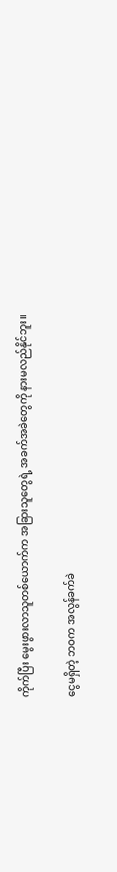ကိုက်ပြီး မွေးဖွားလာသူတစ်ယောက်က အခြားသူတွေရဲ့ အခက်အခဲတွေကို နားမလည်နိုင်ဘူး။

ငွေမရှိတဲ့ ဘဝက အလွန်ခက်ခဲ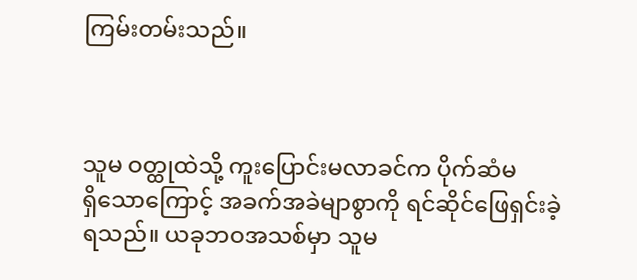ကြမ်းတမ်းသည်။



သူမ ဝတ္ထုထဲသို့ ကူးပြောင်းမလာခင်က ပိုက်ဆံမရှိ‌သောကြောင့် အခက်အခဲမျာစွာကို ရင်ဆိုင်ဖြေရှင်းခဲ့ရသည်။ ယခုဘဝအသစ်မှာ သူမ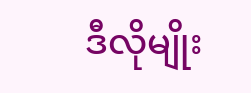ဒီလိုမျိုး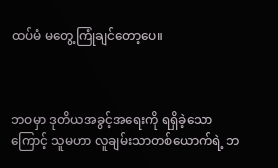ထပ်မံ မတွေ့ကြုံချင်တော့ပေ။



ဘဝမှာ ဒုတိယအခွင့်အရေးကို ရရှိခဲ့သောကြောင့် သူမဟာ လူချမ်းသာတစ်ယောက်ရဲ့ ဘ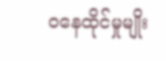ဝနေထိုင်မှုမျိုး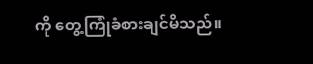ကို တွေ့ကြုံခံစားချင်မိသည်။